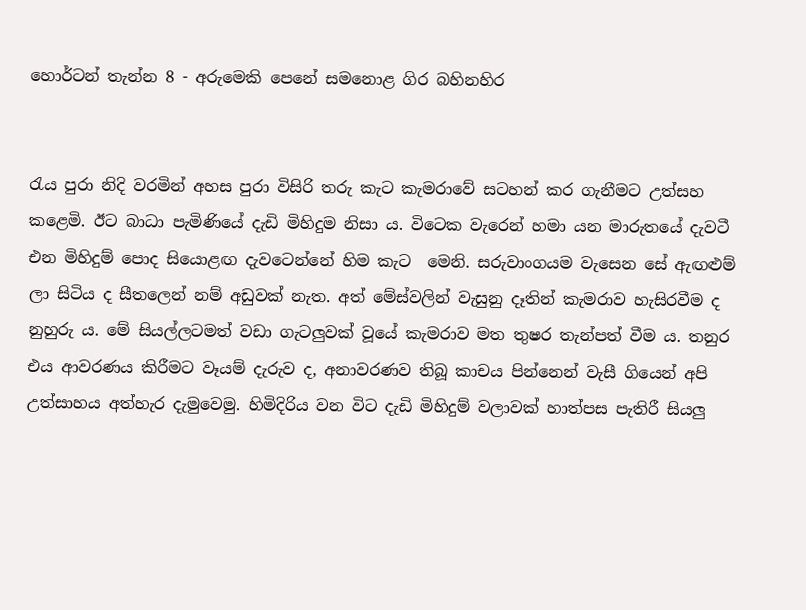හොර්ටන් තැන්න 8 - අරුමෙකි පෙනේ සමනොළ ගිර බහිනහිර


රැය පුරා නිදි වරමින් අහස පුරා විසිරි තරු කැට කැමරාවේ සටහන් කර ගැනීමට උත්සහ කළෙමි. ඊට බාධා පැමිණියේ දැඩි මිහිදුම නිසා ය. විටෙක වැරෙන් හමා යන මාරුතයේ දැවටී එන මිහිදුම් පොද සියොළඟ දැවටෙන්නේ හිම කැට  මෙනි. සරුවාංගයම වැසෙන සේ ඇඟළුම් ලා සිටිය ද සීතලෙන් නම් අඩුවක් නැත. අත් මේස්වලින් වැසුනු දෑතින් කැමරාව හැසිරවීම ද නුහුරු ය. මේ සියල්ලටමත් වඩා ගැටලුවක් වූයේ කැමරාව මත තුෂර තැන්පත් වීම ය. තනුර එය ආවරණය කිරීමට වෑයම් දැරුව ද, අනාවරණව තිබූ කාචය පින්නෙන් වැසී ගියෙන් අපි උත්සාහය අත්හැර දැමුවෙමු. හිමිදිරිය වන විට දැඩි මිහිදුම් වලාවක් හාත්පස පැතිරී සියලු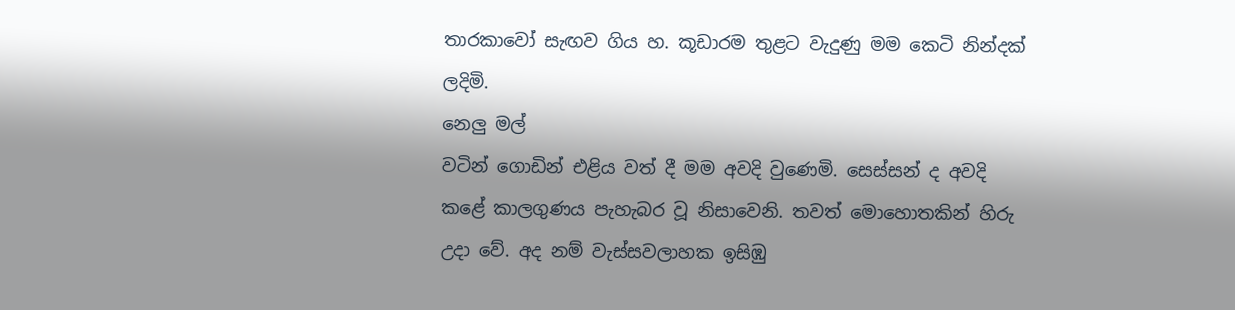තාරකාවෝ සැඟව ගිය හ. කූඩාරම තුළට වැදුණු මම කෙටි නින්දක් ලදිමි.
නෙලු මල්
වටින් ගොඩින් එළිය වත් දී මම අවදි වුණෙමි. සෙස්සන් ද අවදි කළේ කාලගුණය පැහැබර වූ නිසාවෙනි. තවත් මොහොතකින් හිරු උදා වේ. අද නම් වැස්සවලාහක ඉසිඹු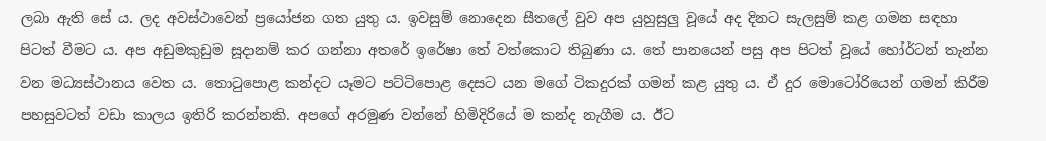ලබා ඇති සේ ය. ලද අවස්ථාවෙන් ප්‍රයෝජන ගත යුතු ය. ඉවසුම් නොදෙන සීතලේ වුව අප යුහුසුලු වූයේ අද දිනට සැලසුම් කළ ගමන සඳහා පිටත් වීමට ය. අප අඩුමකුඩුම සූදානම් කර ගන්නා අතරේ ඉරේෂා තේ වත්කොට තිබුණා ය. තේ පානයෙන් පසු අප පිටත් වූයේ හෝර්ටන් තැන්න වන මධ්‍යස්ථානය වෙත ය. තොටුපොළ කන්දට යෑමට පට්ටිපොළ දෙසට යන මගේ ටිකදුරක් ගමන් කළ යුතු ය. ඒ දුර මොටෝරියෙන් ගමන් කිරීම පහසුවටත් වඩා කාලය ඉතිරි කරන්නකි. අපගේ අරමුණ වන්නේ හිමිදිරියේ ම කන්ද නැගීම ය. ඊට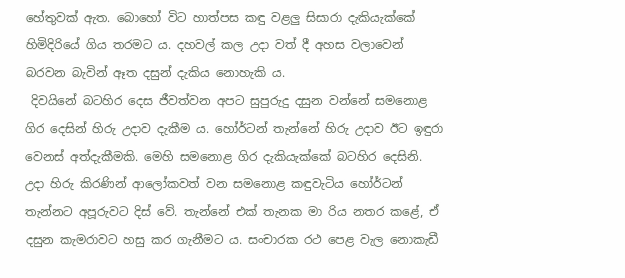හේතුවක් ඇත. බොහෝ විට හාත්පස කඳු වළලු සිසාරා දැකියැක්කේ හිමිදිරියේ ගිය තරමට ය. දහවල් කල උදා වත් දී අහස වලාවෙන් බරවන බැවින් ඈත දසුන් දැකිය නොහැකි ය.
 දිවයිනේ බටහිර දෙස ජීවත්වන අපට සුපුරුදු දසුන වන්නේ සමනොළ ගිර දෙසින් හිරු උදාව දැකීම ය. හෝර්ටන් තැන්නේ හිරු උදාව ඊට ඉඳුරා වෙනස් අත්දැකීමකි. මෙහි සමනොළ ගිර දැකියැක්කේ බටහිර දෙසිනි. උදා හිරු කිරණින් ආලෝකවත් වන සමනොළ කඳුවැටිය හෝර්ටන් තැන්නට අපූරුවට දිස් වේ. තැන්නේ එක් තැනක මා රිය නතර කළේ, ඒ දසුන කැමරාවට හසු කර ගැනීමට ය. සංචාරක රථ පෙළ වැල නොකැඩී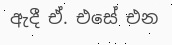ඇදී ඒ. එසේ එන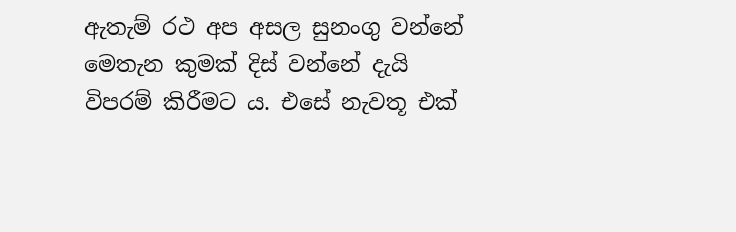ඇතැම් රථ අප අසල සුනංගු වන්නේ මෙතැන කුමක් දිස් වන්නේ දැයි විපරම් කිරීමට ය. එසේ නැවතූ එක්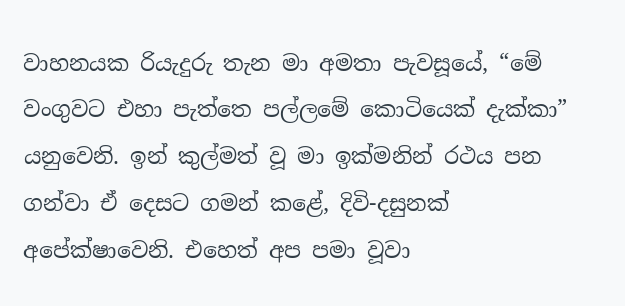වාහනයක රියැදුරු තැන මා අමතා පැවසූයේ, “මේ වංගුවට එහා පැත්තෙ පල්ලමේ කොටියෙක් දැක්කා” යනුවෙනි. ඉන් කුල්මත් වූ මා ඉක්මනින් රථය පන ගන්වා ඒ දෙසට ගමන් කළේ, දිවි-දසුනක් අපේක්ෂාවෙනි. එහෙත් අප පමා වූවා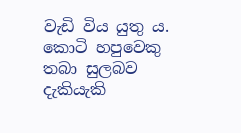වැඩි විය යුතු ය. කොටි හපුවෙකු තබා සුලබව දැකියැකි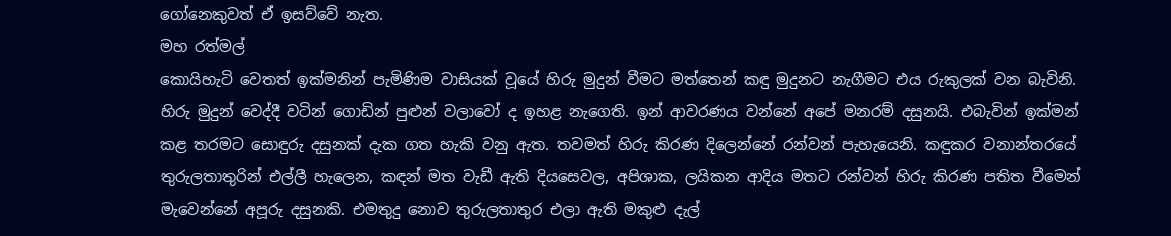ගෝනෙකුවත් ඒ ඉසව්වේ නැත.
මහ රත්මල්
කොයිහැටි වෙතත් ඉක්මනින් පැමිණිම වාසියක් වූයේ හිරු මුදුන් වීමට මත්තෙන් කඳු මුදුනට නැගීමට එය රුකුලක් වන බැවිනි. හිරු මුදුන් වෙද්දී වටින් ගොඩින් පුළුන් වලාවෝ ද ඉහළ නැගෙති. ඉන් ආවරණය වන්නේ අපේ මනරම් දසුනයි. එබැවින් ඉක්මන් කළ තරමට සොඳුරු දසුනක් දැක ගත හැකි වනු ඇත. තවමත් හිරු කිරණ දිලෙන්නේ රන්වන් පැහැයෙනි. කඳුකර වනාන්තරයේ තුරුලතාතුරින් එල්ලී හැලෙන, කඳන් මත වැඩී ඇති දියසෙවල, අපිශාක, ලයිකන ආදිය මතට රන්වන් හිරු කිරණ පතිත වීමෙන් මැවෙන්නේ අපූරු දසුනකි. එමතුදු නොව තුරුලතාතුර එලා ඇති මකුළු දැල්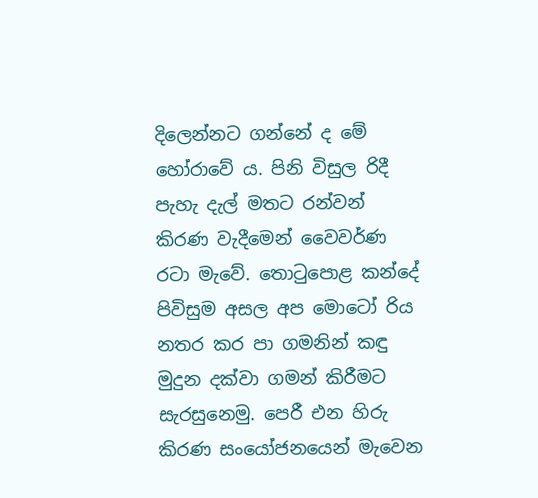දිලෙන්නට ගන්නේ ද මේ හෝරාවේ ය. පිනි විසුල රිදී පැහැ දැල් මතට රන්වන් කිරණ වැදීමෙන් වෛවර්ණ රටා මැවේ. තොටුපොළ කන්දේ පිවිසුම අසල අප මොටෝ රිය නතර කර පා ගමනින් කඳු මුදුන දක්වා ගමන් කිරීමට සැරසුනෙමු. පෙරී එන හිරු කිරණ සංයෝජනයෙන් මැවෙන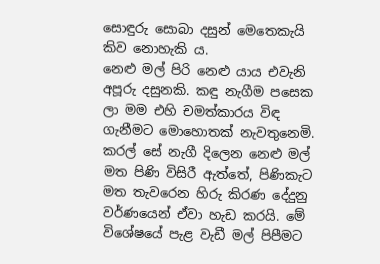සොඳුරු සොබා දසුන් මෙතෙකැයි කිව නොහැකි ය.
නෙළු මල් පිරි නෙළු යාය එවැනි අපූරු දසුනකි. කඳු නැගීම පසෙක ලා මම එහි චමත්කාරය විඳ ගැනීමට මොහොතක් නැවතුනෙමි. කරල් සේ නැගී දිලෙන නෙළු මල් මත පිණි විසිරී ඇත්තේ, පිණිකැට මත තැවරෙන හිරු කිරණ දේදුනු වර්ණයෙන් ඒවා හැඩ කරයි. මේ විශේෂයේ පැළ වැඩී මල් පිපීමට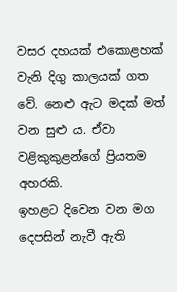වසර දහයක් එකොළහක් වැනි දිගු කාලයක් ගත වේ. නෙළු ඇට මදක් මත් වන සුළු ය. ඒවා වළිකුකුළන්ගේ ප්‍රියතම අහරකි.
ඉහළට දිවෙන වන මග දෙපසින් නැවී ඇති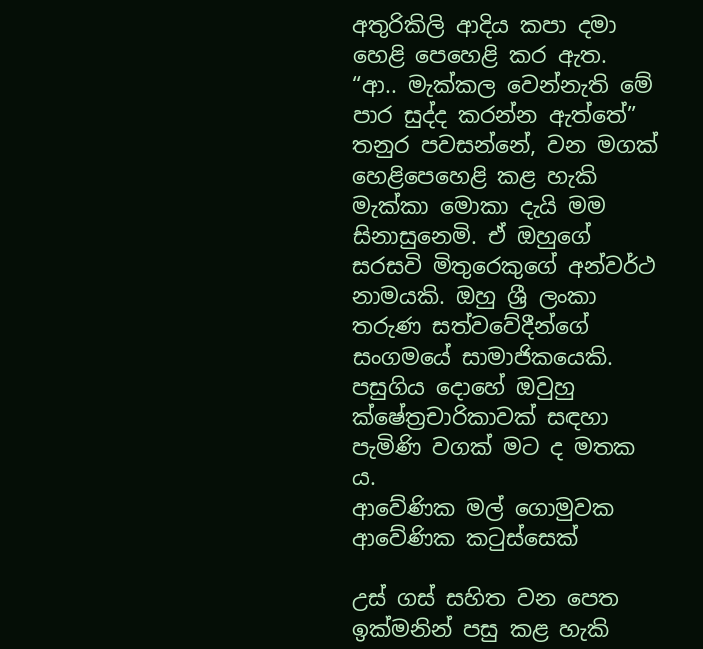අතුරිකිලි ආදිය කපා දමා හෙළි පෙහෙළි කර ඇත. “ආ.. මැක්කල වෙන්නැති මේ පාර සුද්ද කරන්න ඇත්තේ” තනුර පවසන්නේ, වන මගක් හෙළිපෙහෙළි කළ හැකි මැක්කා මොකා දැයි මම සිනාසුනෙමි. ඒ ඔහුගේ සරසවි මිතුරෙකුගේ අන්වර්ථ නාමයකි. ඔහු ශ්‍රී ලංකා තරුණ සත්වවේදීන්ගේ සංගමයේ සාමාජිකයෙකි. පසුගිය දොහේ ඔවුහු ක්ෂේත්‍රචාරිකාවක් සඳහා පැමිණි වගක් මට ද මතක ය.
ආවේණික මල් ගොමුවක ආවේණික කටුස්සෙක්

උස් ගස් සහිත වන පෙත ඉක්මනින් පසු කළ හැකි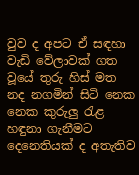වුව ද අපට ඒ සඳහා වැඩි වේලාවක් ගත වූයේ තුරු හිස් මත නද නගමින් සිටි නෙක නෙක කුරුලු රැළ හඳුනා ගැනීමට දෙනෙතියක් ද අතැතිව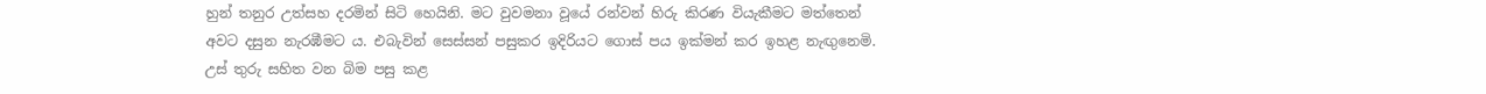හුන් තනුර උත්සහ දරමින් සිටි හෙයිනි. මට වුවමනා වූයේ රන්වන් හිරු කිරණ වියැකීමට මත්තෙන් අවට දසුන නැරඹීමට ය. එබැවින් සෙස්සන් පසුකර ඉදිරියට ගොස් පය ඉක්මන් කර ඉහළ නැඟුනෙමි. උස් තුරු සහිත වන බිම පසු කළ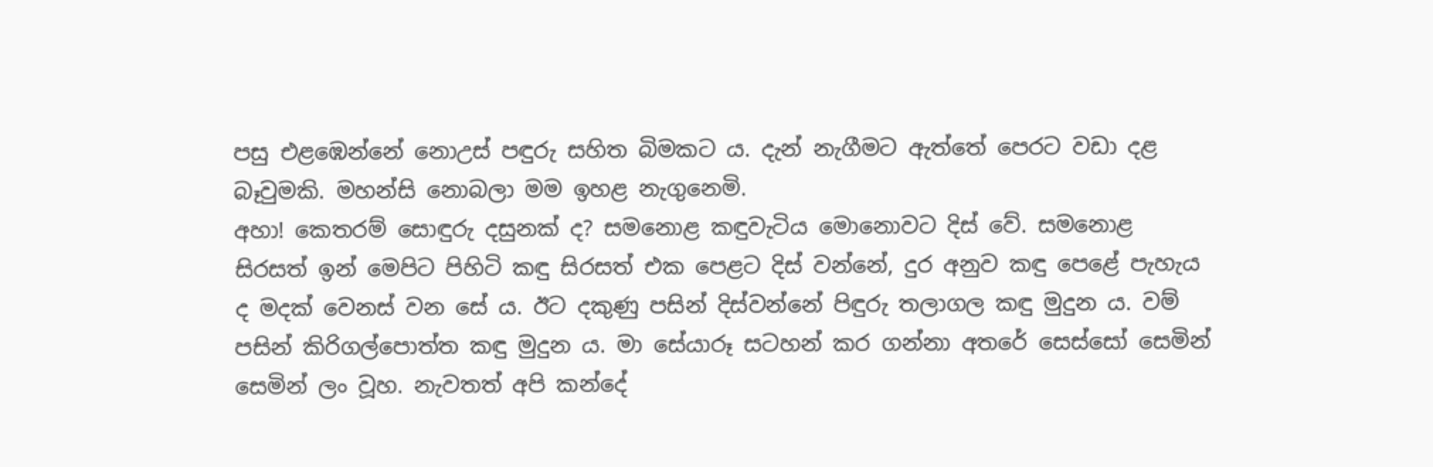පසු එළඹෙන්නේ නොඋස් පඳුරු සහිත බිමකට ය. දැන් නැගීමට ඇත්තේ පෙරට වඩා දළ බෑවුමකි. මහන්සි නොබලා මම ඉහළ නැගුනෙමි.
අහා! කෙතරම් සොඳුරු දසුනක් ද? සමනොළ කඳුවැටිය මොනොවට දිස් වේ. සමනොළ සිරසත් ඉන් මෙපිට පිහිටි කඳු සිරසත් එක පෙළට දිස් වන්නේ, දුර අනුව කඳු පෙළේ පැහැය ද මදක් වෙනස් වන සේ ය. ඊට දකුණු පසින් දිස්වන්නේ පිඳුරු තලාගල කඳු මුදුන ය. වම් පසින් කිරිගල්පොත්ත කඳු මුදුන ය. මා සේයාරූ සටහන් කර ගන්නා අතරේ සෙස්සෝ සෙමින් සෙමින් ලං වූහ. නැවතත් අපි කන්දේ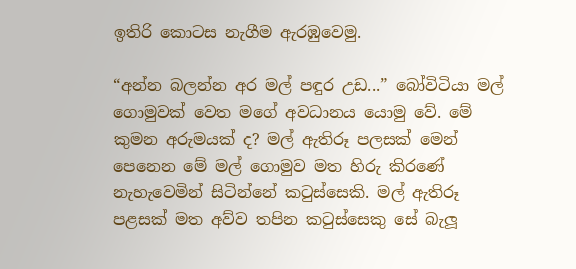ඉතිරි කොටස නැගීම ඇරඹුවෙමු.

“අන්න බලන්න අර මල් පඳුර උඩ...” බෝවිටියා මල් ගොමුවක් වෙත මගේ අවධානය යොමු වේ. මේ කුමන අරුමයක් ද? මල් ඇතිරූ පලසක් මෙන් පෙනෙන මේ මල් ගොමුව මත හිරු කිරණේ නැහැවෙමින් සිටින්නේ කටුස්සෙකි. මල් ඇතිරූ පළසක් මත අව්ව තපින කටුස්සෙකු සේ බැලූ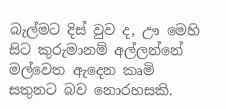බැල්මට දිස් වුව ද, ඌ මෙහි සිට කුරුමානම් අල්ලන්නේ මල්වෙත ඇදෙන කෘමි සතුනට බව නොරහසකි.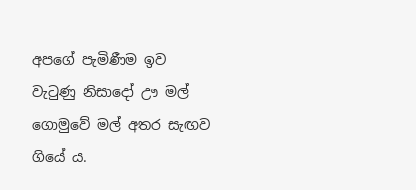අපගේ පැමිණීම ඉව වැටුණු නිසාදෝ ඌ මල් ගොමුවේ මල් අතර සැඟව ගියේ ය.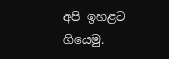අපි ඉහළට ගියෙමු.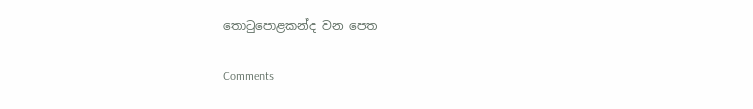තොටුපොළකන්ද වන පෙත

Comments